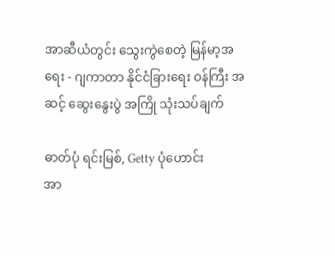အာဆီယံတွင်း သွေးကွဲစေတဲ့ မြန်မာ့အရေး - ဂျကာတာ နိုင်ငံခြားရေး ဝန်ကြီး အဆင့် ဆွေးနွေးပွဲ အကြို သုံးသပ်ချက်

ဓာတ်ပုံ ရင်းမြစ်, Getty ပုံဟောင်း
အာ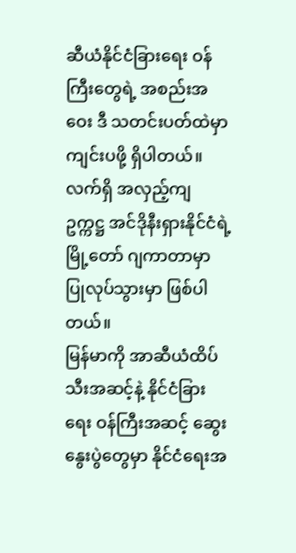ဆီယံနိုင်ငံခြားရေး ဝန်ကြီးတွေရဲ့ အစည်းအဝေး ဒီ သတင်းပတ်ထဲမှာ ကျင်းပဖို့ ရှိပါတယ်။ လက်ရှိ အလှည့်ကျ ဥက္ကဋ္ဌ အင်ဒိုနီးရှားနိုင်ငံရဲ့ မြို့တော် ဂျကာတာမှာ ပြုလုပ်သွားမှာ ဖြစ်ပါတယ်။
မြန်မာကို အာဆီယံထိပ်သီးအဆင့်နဲ့ နိုင်ငံခြားရေး ဝန်ကြီးအဆင့် ဆွေးနွေးပွဲတွေမှာ နိုင်ငံရေးအ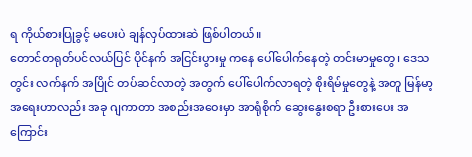ရ ကိုယ်စားပြုခွင့် မပေးပဲ ချန်လှပ်ထားဆဲ ဖြစ်ပါတယ်။
တောင်တရုတ်ပင်လယ်ပြင် ပိုင်နက် အငြင်းပွားမှု ကနေ ပေါ်ပေါက်နေတဲ့ တင်းမာမှုတွေ၊ ဒေသတွင်း လက်နက် အပြိုင် တပ်ဆင်လာတဲ့ အတွက် ပေါ်ပေါက်လာရတဲ့ စိုးရိမ်မှုတွေနဲ့ အတူ မြန်မာ့ အရေးဟာလည်း အခု ဂျကာတာ အစည်းအဝေးမှာ အာရုံစိုက် ဆွေးနွေးစရာ ဦးစားပေး အကြောင်း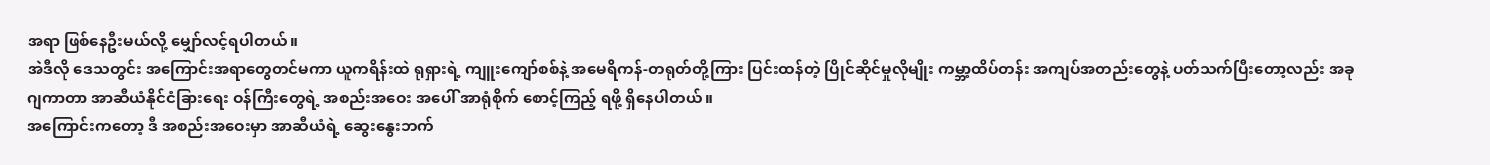အရာ ဖြစ်နေဦးမယ်လို့ မျှော်လင့်ရပါတယ်။
အဲဒီလို ဒေသတွင်း အကြောင်းအရာတွေတင်မကာ ယူကရိန်းထဲ ရုရှားရဲ့ ကျူးကျော်စစ်နဲ့ အမေရိကန်-တရုတ်တို့ကြား ပြင်းထန်တဲ့ ပြိုင်ဆိုင်မှုလိုမျိုး ကမ္ဘာ့ထိပ်တန်း အကျပ်အတည်းတွေနဲ့ ပတ်သက်ပြီးတော့လည်း အခု ဂျကာတာ အာဆီယံနိုင်ငံခြားရေး ဝန်ကြီးတွေရဲ့ အစည်းအဝေး အပေါ် အာရုံစိုက် စောင့်ကြည့် ရဖို့ ရှိနေပါတယ်။
အကြောင်းကတော့ ဒီ အစည်းအဝေးမှာ အာဆီယံရဲ့ ဆွေးနွေးဘက်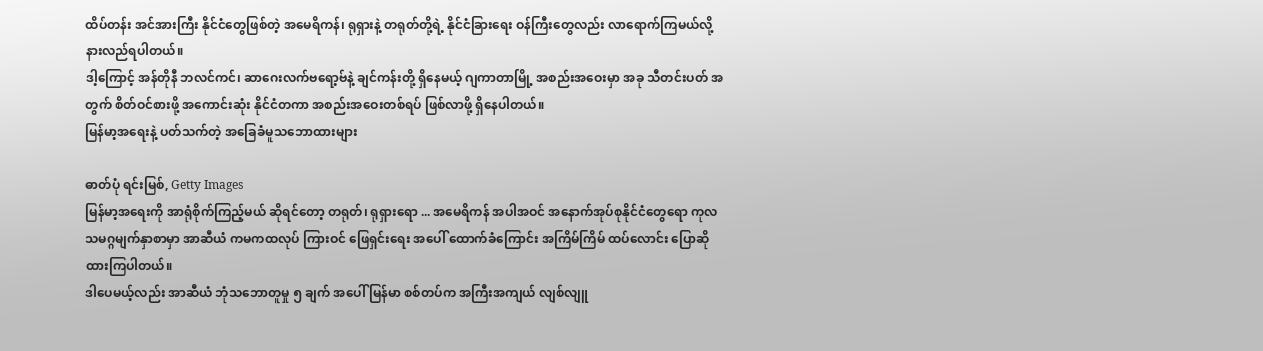ထိပ်တန်း အင်အားကြီး နိုင်ငံတွေဖြစ်တဲ့ အမေရိကန်၊ ရုရှားနဲ့ တရုတ်တို့ရဲ့ နိုင်ငံခြားရေး ဝန်ကြီးတွေလည်း လာရောက်ကြမယ်လို့ နားလည်ရပါတယ်။
ဒါ့ကြောင့် အန်တိုနီ ဘလင်ကင်၊ ဆာဂေးလက်ဗရော့ဗ်နဲ့ ချင်ကန်းတို့ ရှိနေမယ့် ဂျကာတာမြို့ အစည်းအဝေးမှာ အခု သီတင်းပတ် အတွက် စိတ်ဝင်စားဖို့ အကောင်းဆုံး နိုင်ငံတကာ အစည်းအဝေးတစ်ရပ် ဖြစ်လာဖို့ ရှိနေပါတယ်။
မြန်မာ့အရေးနဲ့ ပတ်သက်တဲ့ အခြေခံမူသဘောထားများ

ဓာတ်ပုံ ရင်းမြစ်, Getty Images
မြန်မာ့အရေးကို အာရုံစိုက်ကြည့်မယ် ဆိုရင်တော့ တရုတ်၊ ရုရှားရော ... အမေရိကန် အပါအဝင် အနောက်အုပ်စုနိုင်ငံတွေရော ကုလသမဂ္ဂမျက်နှာစာမှာ အာဆီယံ ကမကထလုပ် ကြားဝင် ဖြေရှင်းရေး အပေါ် ထောက်ခံကြောင်း အကြိမ်ကြိမ် ထပ်လောင်း ပြောဆိုထားကြပါတယ်။
ဒါပေမယ့်လည်း အာဆီယံ ဘုံသဘောတူမှု ၅ ချက် အပေါ် မြန်မာ စစ်တပ်က အကြီးအကျယ် လျစ်လျူ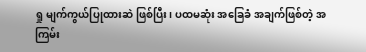ရှု မျက်ကွယ်ပြုထားဆဲ ဖြစ်ပြီး၊ ပထမဆုံး အခြေခံ အချက်ဖြစ်တဲ့ အကြမ်း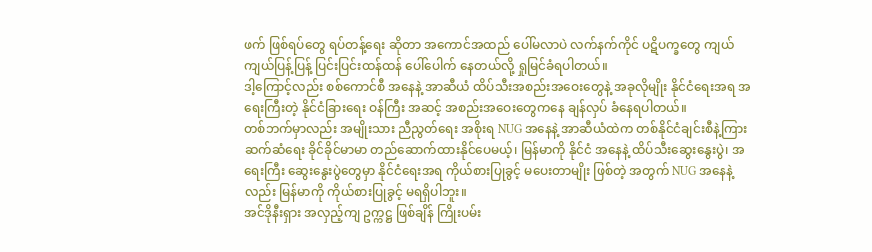ဖက် ဖြစ်ရပ်တွေ ရပ်တန့်ရေး ဆိုတာ အကောင်အထည် ပေါ်မလာပဲ လက်နက်ကိုင် ပဋိပက္ခတွေ ကျယ်ကျယ်ပြန့်ပြန့် ပြင်းပြင်းထန်ထန် ပေါ်ပေါက် နေတယ်လို့ ရှုမြင်ခံရပါတယ်။
ဒါ့ကြောင့်လည်း စစ်ကောင်စီ အနေနဲ့ အာဆီယံ ထိပ်သီးအစည်းအဝေးတွေနဲ့ အခုလိုမျိုး နိုင်ငံရေးအရ အရေးကြီးတဲ့ နိုင်ငံခြားရေး ဝန်ကြီး အဆင့် အစည်းအဝေးတွေကနေ ချန်လှပ် ခံနေရပါတယ်။
တစ်ဘက်မှာလည်း အမျိုးသား ညီညွတ်ရေး အစိုးရ NUG အနေနဲ့ အာဆီယံထဲက တစ်နိုင်ငံချင်းစီနဲ့ကြား ဆက်ဆံရေး ခိုင်ခိုင်မာမာ တည်ဆောက်ထားနိုင်ပေမယ့်၊ မြန်မာကို နိုင်ငံ အနေနဲ့ ထိပ်သီးဆွေးနွေးပွဲ၊ အရေးကြီး ဆွေးနွေးပွဲတွေမှာ နိုင်ငံရေးအရ ကိုယ်စားပြုခွင့် မပေးတာမျိုး ဖြစ်တဲ့ အတွက် NUG အနေနဲ့လည်း မြန်မာကို ကိုယ်စားပြုခွင့် မရရှိပါဘူး။
အင်ဒိုနီးရှား အလှည့်ကျ ဥက္ကဋ္ဌ ဖြစ်ချိန် ကြိုးပမ်း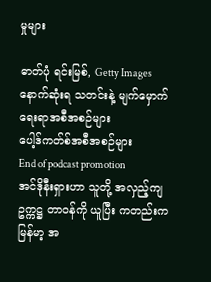မှုများ

ဓာတ်ပုံ ရင်းမြစ်, Getty Images
နောက်ဆုံးရ သတင်းနဲ့ မျက်မှောက်ရေးရာအစီအစဉ်များ
ပေါ့ဒ်ကတ်စ်အစီအစဉ်များ
End of podcast promotion
အင်ဒိုနီးရှားဟာ သူတို့ အလှည့်ကျ ဥက္ကဋ္ဌ တာဝန်ကို ယူပြီး ကတည်းက မြန်မာ့ အ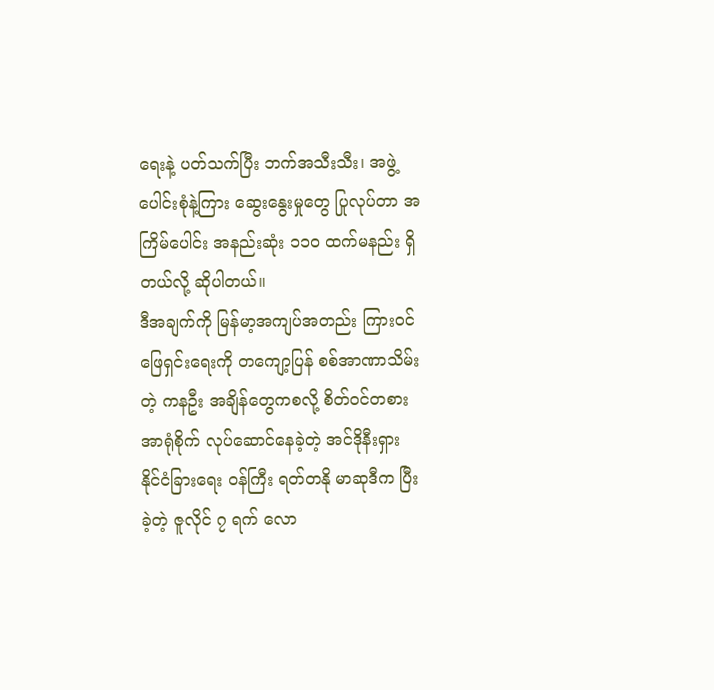ရေးနဲ့ ပတ်သက်ပြီး ဘက်အသီးသီး၊ အဖွဲ့ပေါင်းစုံနဲ့ကြား ဆွေးနွေးမှုတွေ ပြုလုပ်တာ အကြိမ်ပေါင်း အနည်းဆုံး ၁၁၀ ထက်မနည်း ရှိတယ်လို့ ဆိုပါတယ်။
ဒီအချက်ကို မြန်မာ့အကျပ်အတည်း ကြားဝင် ဖြေရှင်းရေးကို တကျော့ပြန် စစ်အာဏာသိမ်းတဲ့ ကနဦး အချိန်တွေကစလို့ စိတ်ဝင်တစား အာရုံစိုက် လုပ်ဆောင်နေခဲ့တဲ့ အင်ဒိုနီးရှား နိုင်ငံခြားရေး ဝန်ကြီး ရတ်တနို မာဆုဒီက ပြီးခဲ့တဲ့ ဇူလိုင် ၇ ရက် လော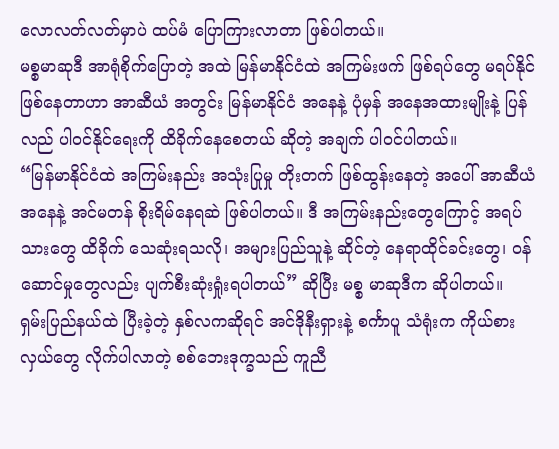လောလတ်လတ်မှာပဲ ထပ်မံ ပြောကြားလာတာ ဖြစ်ပါတယ်။
မစ္စမာဆုဒီ အာရုံစိုက်ပြောတဲ့ အထဲ မြန်မာနိုင်ငံထဲ အကြမ်းဖက် ဖြစ်ရပ်တွေ မရပ်နိုင်ဖြစ်နေတာဟာ အာဆီယံ အတွင်း မြန်မာနိုင်ငံ အနေနဲ့ ပုံမှန် အနေအထားမျိုးနဲ့ ပြန်လည် ပါဝင်နိုင်ရေးကို ထိခိုက်နေစေတယ် ဆိုတဲ့ အချက် ပါဝင်ပါတယ်။
“မြန်မာနိုင်ငံထဲ အကြမ်းနည်း အသုံးပြုမှု တိုးတက် ဖြစ်ထွန်းနေတဲ့ အပေါ် အာဆီယံ အနေနဲ့ အင်မတန် စိုးရိမ်နေရဆဲ ဖြစ်ပါတယ်။ ဒီ အကြမ်းနည်းတွေကြောင့် အရပ်သားတွေ ထိခိုက် သေဆုံးရသလို၊ အများပြည်သူနဲ့ ဆိုင်တဲ့ နေရာထိုင်ခင်းတွေ၊ ဝန်ဆောင်မှုတွေလည်း ပျက်စီးဆုံးရှုံးရပါတယ်” ဆိုပြီး မစ္စ မာဆုဒီက ဆိုပါတယ်။
ရှမ်းပြည်နယ်ထဲ ပြီးခဲ့တဲ့ နှစ်လကဆိုရင် အင်ဒိုနီးရှားနဲ့ စင်္ကာပူ သံရုံးက ကိုယ်စားလှယ်တွေ လိုက်ပါလာတဲ့ စစ်ဘေးဒုက္ခသည် ကူညီ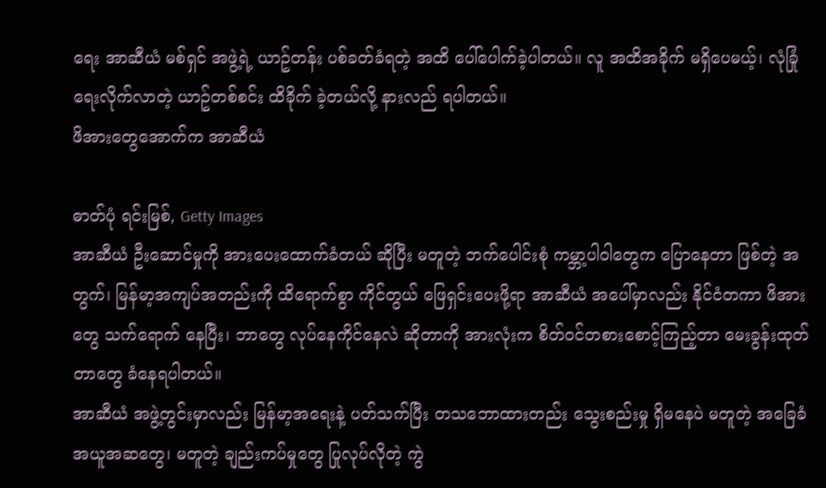ရေး အာဆီယံ မစ်ရှင် အဖွဲ့ရဲ့ ယာဥ်တန်း ပစ်ခတ်ခံရတဲ့ အထိ ပေါ်ပေါက်ခဲ့ပါတယ်။ လူ အထိအခိုက် မရှိပေမယ့်၊ လုံခြုံရေးလိုက်လာတဲ့ ယာဥ်တစ်စင်း ထိခိုက် ခဲ့တယ်လို့ နားလည် ရပါတယ်။
ဖိအားတွေအောက်က အာဆီယံ

ဓာတ်ပုံ ရင်းမြစ်, Getty Images
အာဆီယံ ဦးဆောင်မှုကို အားပေးထောက်ခံတယ် ဆိုပြီး မတူတဲ့ ဘက်ပေါင်းစုံ ကမ္ဘာ့ပါဝါတွေက ပြောနေတာ ဖြစ်တဲ့ အတွက်၊ မြန်မာ့အကျပ်အတည်းကို ထိရောက်စွာ ကိုင်တွယ် ဖြေရှင်းပေးဖို့ရာ အာဆီယံ အပေါ်မှာလည်း နိုင်ငံတကာ ဖိအားတွေ သက်ရောက် နေပြီး၊ ဘာတွေ လုပ်နေကိုင်နေလဲ ဆိုတာကို အားလုံးက စိတ်ဝင်တစားစောင့်ကြည့်တာ မေးခွန်းထုတ်တာတွေ ခံနေရပါတယ်။
အာဆီယံ အဖွဲ့တွင်းမှာလည်း မြန်မာ့အရေးနဲ့ ပတ်သက်ပြီး တသဘောထားတည်း သွေးစည်းမှု ရှိမနေပဲ မတူတဲ့ အခြေခံ အယူအဆတွေ၊ မတူတဲ့ ချည်းကပ်မှုတွေ ပြုလုပ်လိုတဲ့ ကွဲ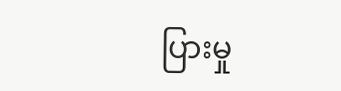ပြားမှု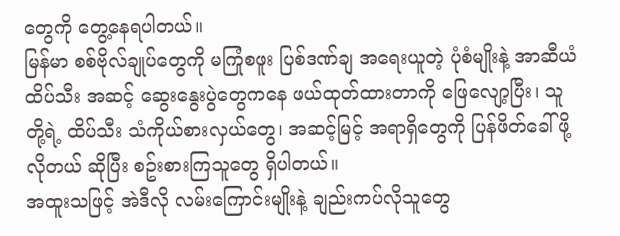တွေကို တွေ့နေရပါတယ်။
မြန်မာ စစ်ဗိုလ်ချုပ်တွေကို မကြုံစဖူး ပြစ်ဒဏ်ချ အရေးယူတဲ့ ပုံစံမျိုးနဲ့ အာဆီယံ ထိပ်သီး အဆင့် ဆွေးနွေးပွဲတွေကနေ ဖယ်ထုတ်ထားတာကို ဖြေလျော့ပြီး၊ သူတို့ရဲ့ ထိပ်သီး သံကိုယ်စားလှယ်တွေ၊ အဆင့်မြင့် အရာရှိတွေကို ပြန်ဖိတ်ခေါ်ဖို့ လိုတယ် ဆိုပြီး စဥ်းစားကြသူတွေ ရှိပါတယ်။
အထူးသဖြင့် အဲဒီလို လမ်းကြောင်းမျိုးနဲ့ ချည်းကပ်လိုသူတွေ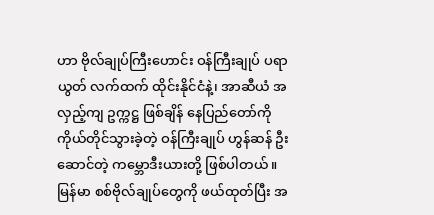ဟာ ဗိုလ်ချုပ်ကြီးဟောင်း ဝန်ကြီးချုပ် ပရာယွတ် လက်ထက် ထိုင်းနိုင်ငံနဲ့၊ အာဆီယံ အလှည့်ကျ ဥက္ကဋ္ဌ ဖြစ်ချိန် နေပြည်တော်ကို ကိုယ်တိုင်သွားခဲ့တဲ့ ဝန်ကြီးချုပ် ဟွန်ဆန် ဦးဆောင်တဲ့ ကမ္ဘောဒီးယားတို့ ဖြစ်ပါတယ်။
မြန်မာ စစ်ဗိုလ်ချုပ်တွေကို ဖယ်ထုတ်ပြီး အ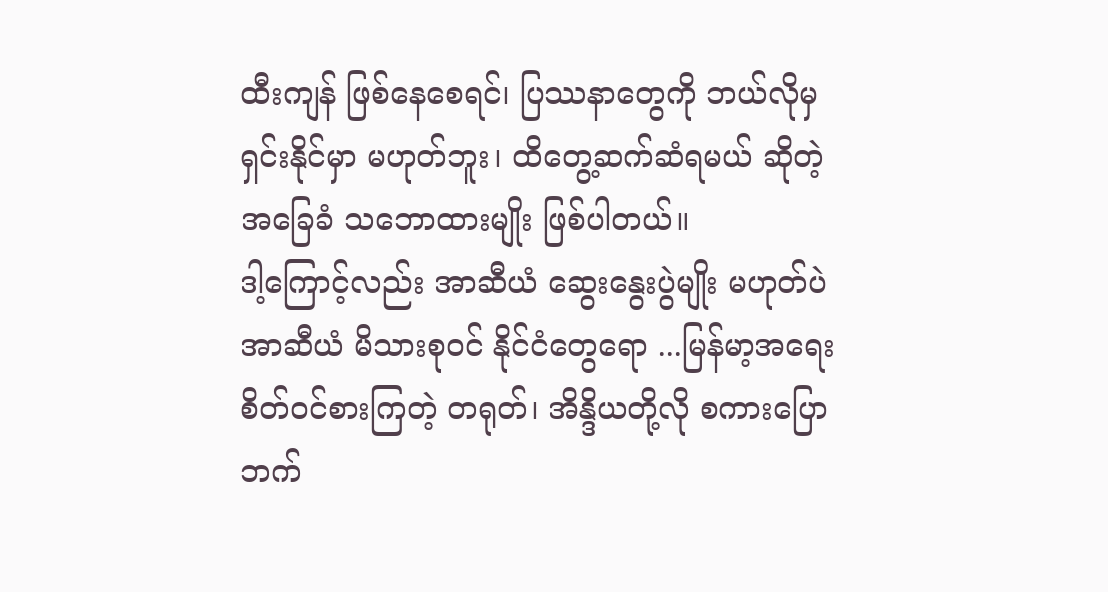ထီးကျန် ဖြစ်နေစေရင်၊ ပြဿနာတွေကို ဘယ်လိုမှ ရှင်းနိုင်မှာ မဟုတ်ဘူး၊ ထိတွေ့ဆက်ဆံရမယ် ဆိုတဲ့ အခြေခံ သဘောထားမျိုး ဖြစ်ပါတယ်။
ဒါ့ကြောင့်လည်း အာဆီယံ ဆွေးနွေးပွဲမျိုး မဟုတ်ပဲ အာဆီယံ မိသားစုဝင် နိုင်ငံတွေရော ...မြန်မာ့အရေး စိတ်ဝင်စားကြတဲ့ တရုတ်၊ အိန္ဒိယတို့လို စကားပြောဘက်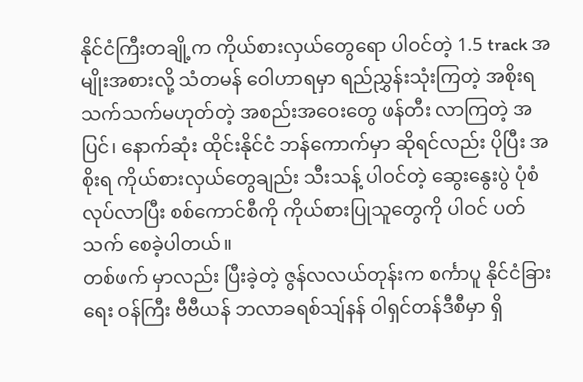နိုင်ငံကြီးတချို့က ကိုယ်စားလှယ်တွေရော ပါဝင်တဲ့ 1.5 track အမျိုးအစားလို့ သံတမန် ဝေါဟာရမှာ ရည်ညွှန်းသုံးကြတဲ့ အစိုးရ သက်သက်မဟုတ်တဲ့ အစည်းအဝေးတွေ ဖန်တီး လာကြတဲ့ အပြင်၊ နောက်ဆုံး ထိုင်းနိုင်ငံ ဘန်ကောက်မှာ ဆိုရင်လည်း ပိုပြီး အစိုးရ ကိုယ်စားလှယ်တွေချည်း သီးသန့် ပါဝင်တဲ့ ဆွေးနွေးပွဲ ပုံစံ လုပ်လာပြီး စစ်ကောင်စီကို ကိုယ်စားပြုသူတွေကို ပါဝင် ပတ်သက် စေခဲ့ပါတယ်။
တစ်ဖက် မှာလည်း ပြီးခဲ့တဲ့ ဇွန်လလယ်တုန်းက စင်္ကာပူ နိုင်ငံခြားရေး ဝန်ကြီး ဗီဗီယန် ဘလာခရစ်သျ်နန် ဝါရှင်တန်ဒီစီမှာ ရှိ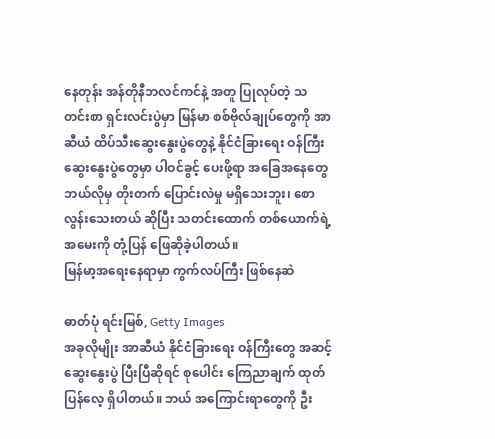နေတုန်း အန်တိုနီဘလင်ကင်နဲ့ အတူ ပြုလုပ်တဲ့ သတင်းစာ ရှင်းလင်းပွဲမှာ မြန်မာ စစ်ဗိုလ်ချုပ်တွေကို အာဆီယံ ထိပ်သီးဆွေးနွေးပွဲတွေနဲ့ နိုင်ငံခြားရေး ဝန်ကြီးဆွေးနွေးပွဲတွေမှာ ပါဝင်ခွင့် ပေးဖို့ရာ အခြေအနေတွေ ဘယ်လိုမှ တိုးတက် ပြောင်းလဲမှု မရှိသေးဘူး၊ စောလွန်းသေးတယ် ဆိုပြီး သတင်းထောက် တစ်ယောက်ရဲ့ အမေးကို တုံ့ပြန် ဖြေဆိုခဲ့ပါတယ်။
မြန်မာ့အရေးနေရာမှာ ကွက်လပ်ကြီး ဖြစ်နေဆဲ

ဓာတ်ပုံ ရင်းမြစ်, Getty Images
အခုလိုမျိုး အာဆီယံ နိုင်ငံခြားရေး ဝန်ကြီးတွေ အဆင့် ဆွေးနွေးပွဲ ပြီးပြီဆိုရင် စုပေါင်း ကြေညာချက် ထုတ်ပြန်လေ့ ရှိပါတယ်။ ဘယ် အကြောင်းရာတွေကို ဦး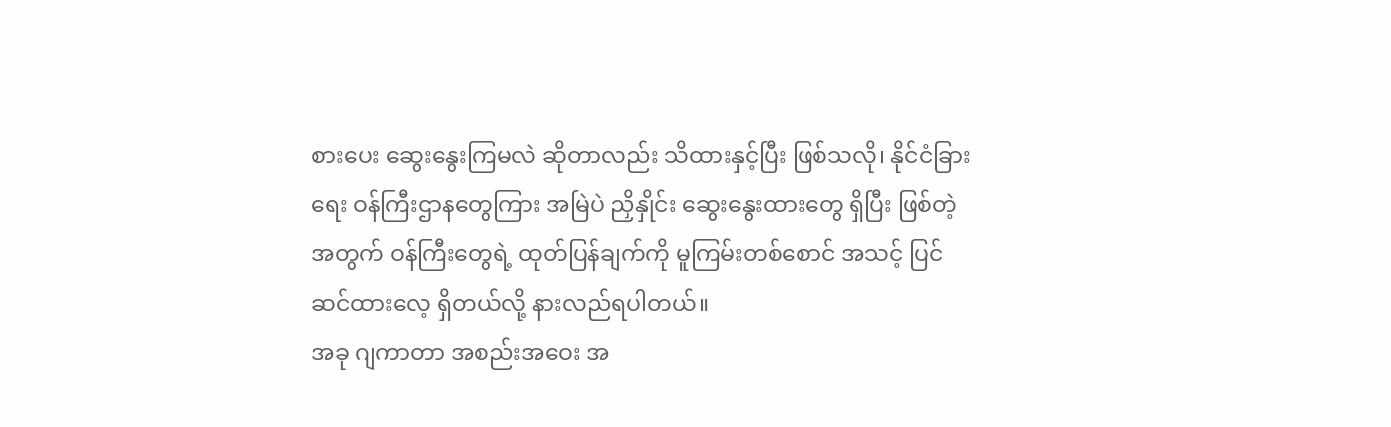စားပေး ဆွေးနွေးကြမလဲ ဆိုတာလည်း သိထားနှင့်ပြီး ဖြစ်သလို၊ နိုင်ငံခြားရေး ဝန်ကြီးဌာနတွေကြား အမြဲပဲ ညှိနှိုင်း ဆွေးနွေးထားတွေ ရှိပြီး ဖြစ်တဲ့ အတွက် ဝန်ကြီးတွေရဲ့ ထုတ်ပြန်ချက်ကို မူကြမ်းတစ်စောင် အသင့် ပြင်ဆင်ထားလေ့ ရှိတယ်လို့ နားလည်ရပါတယ်။
အခု ဂျကာတာ အစည်းအဝေး အ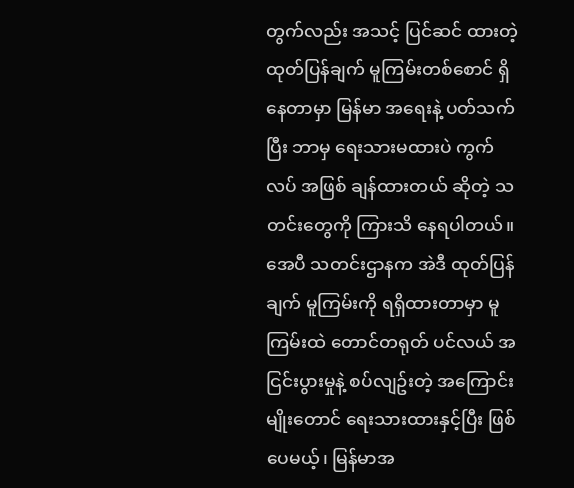တွက်လည်း အသင့် ပြင်ဆင် ထားတဲ့ ထုတ်ပြန်ချက် မူကြမ်းတစ်စောင် ရှိနေတာမှာ မြန်မာ အရေးနဲ့ ပတ်သက်ပြီး ဘာမှ ရေးသားမထားပဲ ကွက်လပ် အဖြစ် ချန်ထားတယ် ဆိုတဲ့ သတင်းတွေကို ကြားသိ နေရပါတယ်။
အေပီ သတင်းဌာနက အဲဒီ ထုတ်ပြန်ချက် မူကြမ်းကို ရရှိထားတာမှာ မူကြမ်းထဲ တောင်တရုတ် ပင်လယ် အငြင်းပွားမှုနဲ့ စပ်လျဥ်းတဲ့ အကြောင်းမျိုးတောင် ရေးသားထားနှင့်ပြီး ဖြစ်ပေမယ့်၊ မြန်မာအ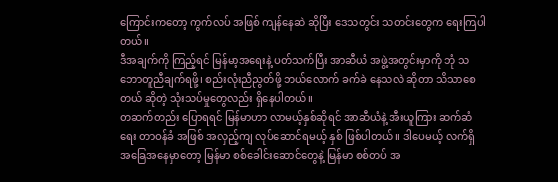ကြောင်းကတော့ ကွက်လပ် အဖြစ် ကျန်နေဆဲ ဆိုပြီး ဒေသတွင်း သတင်းတွေက ရေးကြပါတယ်။
ဒီအချက်ကို ကြည့်ရင် မြန်မာ့အရေးနဲ့ ပတ်သက်ပြီး အာဆီယံ အဖွဲ့အတွင်းမှာကို ဘုံ သဘောတူညီချက်ရဖို့၊ စည်းလုံးညီညွတ်ဖို့ ဘယ်လောက် ခက်ခဲ နေသလဲ ဆိုတာ သိသာစေတယ် ဆိုတဲ့ သုံးသပ်မှုတွေလည်း ရှိနေပါတယ်။
တဆက်တည်း ပြောရရင် မြန်မာဟာ လာမယ့်နှစ်ဆိုရင် အာဆီယံနဲ့ အီးယူကြား ဆက်ဆံရေး တာဝန်ခံ အဖြစ် အလှည့်ကျ လုပ်ဆောင်ရမယ့် နှစ် ဖြစ်ပါတယ်။ ဒါပေမယ့် လက်ရှိ အခြေအနေမှာတော့ မြန်မာ စစ်ခေါင်းဆောင်တွေနဲ့ မြန်မာ စစ်တပ် အ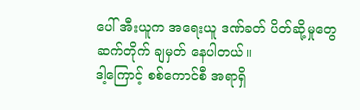ပေါ် အီးယူက အရေးယူ ဒဏ်ခတ် ပိတ်ဆို့မှုတွေ ဆက်တိုက် ချမှတ် နေပါတယ်။
ဒါ့ကြောင့် စစ်ကောင်စီ အရာရှိ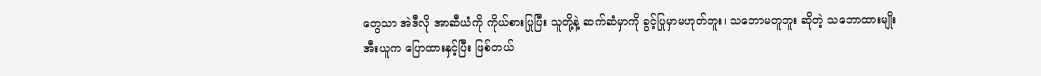တွေသာ အဲဒီလို အာဆီယံကို ကိုယ်စားပြုပြီး သူတို့နဲ့ ဆက်ဆံမှာကို ခွင့်ပြုမှာမဟုတ်ဘူး၊ သဘောမတူဘူး ဆိုတဲ့ သဘောထားမျိုး အီးယူက ပြောထားနှင့်ပြီး ဖြစ်တယ်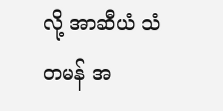လို့ အာဆီယံ သံတမန် အ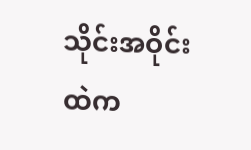သိုင်းအဝိုင်းထဲက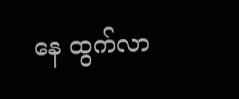နေ ထွက်လာ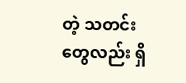တဲ့ သတင်းတွေလည်း ရှိ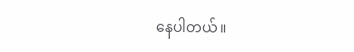နေပါတယ်။